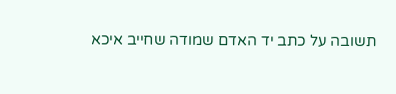תשובה על כתב יד האדם שמודה שחייב איכא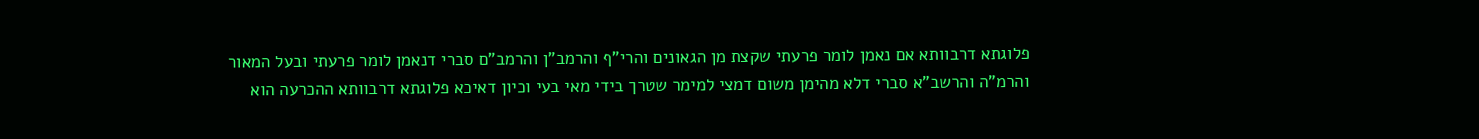פלוגתא דרבוותא אם נאמן לומר פרעתי שקצת מן הגאונים והרי"ף והרמב"ן והרמב"ם סברי דנאמן לומר פרעתי ובעל המאור והרמ"ה והרשב"א סברי דלא מהימן משום דמצי למימר שטרך בידי מאי בעי וכיון דאיכא פלוגתא דרבוותא ההכרעה הוא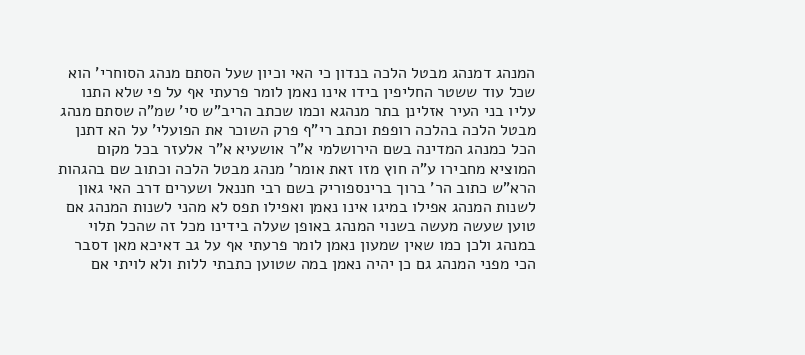המנהג דמנהג מבטל הלכה בנדון כי האי וכיון שעל הסתם מנהג הסוחרי' הוא שכל עוד ששטר החליפין בידו אינו נאמן לומר פרעתי אף על פי שלא התנו עליו בני העיר אזלינן בתר מנהגא וכמו שכתב הריב"ש סי' שמ"ה שסתם מנהג מבטל הלכה בהלכה רופפת וכתב רי"ף פרק השוכר את הפועלי' על הא דתנן הכל כמנהג המדינה בשם הירושלמי א"ר אושעיא א"ר אלעזר בכל מקום המוציא מחבירו ע"ה חוץ מזו זאת אומר' מנהג מבטל הלכה וכתוב שם בהגהות הרא"ש כתוב הר' ברוך ברינספוריק בשם רבי חננאל ושערים דרב האי גאון לשנות המנהג אפילו במיגו אינו נאמן ואפילו תפס לא מהני לשנות המנהג אם טוען שעשה מעשה בשנוי המנהג באופן שעלה בידינו מכל זה שהכל תלוי במנהג ולכן כמו שאין שמעון נאמן לומר פרעתי אף על גב דאיכא מאן דסבר הכי מפני המנהג גם כן יהיה נאמן במה שטוען כתבתי ללות ולא לויתי אם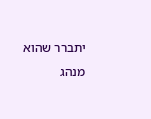יתברר שהוא מנהג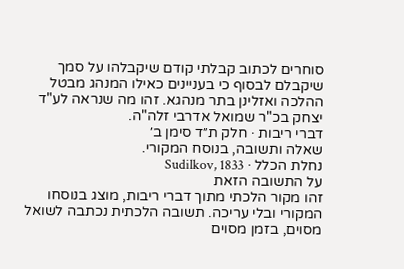סוחרים לכתוב קבלתי קודם שיקבלהו על סמך שיקבלם לבסוף כי בעניינים כאילו המנהג מבטל ההלכה ואזלינן בתר מנהגא. זהו מה שנראה לע"ד יצחק בכ"ר שמואל אדרבי זלה"ה.
דברי ריבות · חלק ת״ד סימן ב׳
שאלה ותשובה, בנוסח המקורי.
נחלת הכלל · Sudilkov, 1833
על התשובה הזאת
זהו מקור הלכתי מתוך דברי ריבות, מוצג בנוסחו המקורי ובלי עריכה. תשובה הלכתית נכתבה לשואל מסוים, בזמן מסוים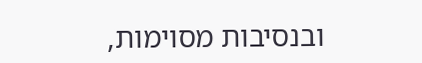ובנסיבות מסוימות,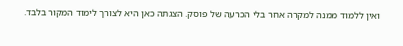ואין ללמוד ממנה למקרה אחר בלי הכרעה של פוסק. הצגתה כאן היא לצורך לימוד המקור בלבד.